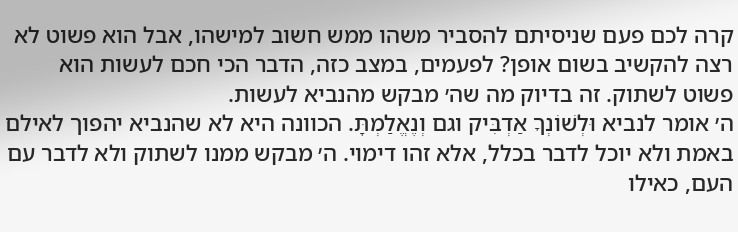קרה לכם פעם שניסיתם להסביר משהו ממש חשוב למישהו, אבל הוא פשוט לא רצה להקשיב בשום אופן? לפעמים, במצב כזה, הדבר הכי חכם לעשות הוא פשוט לשתוק. זה בדיוק מה שה׳ מבקש מהנביא לעשות.
ה׳ אומר לנביא וּלְשׁוֹנְךָ אַדְבִּיק וגם וְנֶאֱלַמְתָּ. הכוונה היא לא שהנביא יהפוך לאילם באמת ולא יוכל לדבר בכלל, אלא זהו דימוי. ה׳ מבקש ממנו לשתוק ולא לדבר עם העם, כאילו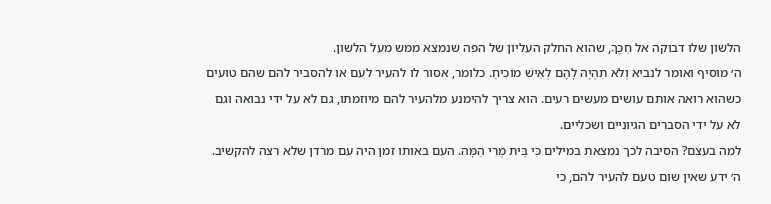הלשון שלו דבוקה אל חִכֶּךָ, שהוא החלק העליון של הפה שנמצא ממש מעל הלשון.
ה׳ מוסיף ואומר לנביא וְלֹא תִהְיֶה לָהֶם לְאִישׁ מוֹכִיחַ. כלומר, אסור לו להעיר לעם או להסביר להם שהם טועים כשהוא רואה אותם עושים מעשים רעים. הוא צריך להימנע מלהעיר להם מיוזמתו, גם לא על ידי נבואה וגם לא על ידי הסברים הגיוניים ושכליים.
למה בעצם? הסיבה לכך נמצאת במילים כִּי בֵּית מְרִי הֵמָּה. העם באותו זמן היה עם מרדן שלא רצה להקשיב. ה׳ ידע שאין שום טעם להעיר להם, כי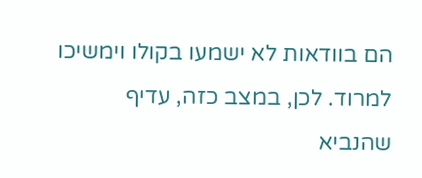הם בוודאות לא ישמעו בקולו וימשיכו למרוד. לכן, במצב כזה, עדיף שהנביא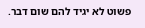פשוט לא יגיד להם שום דבר.